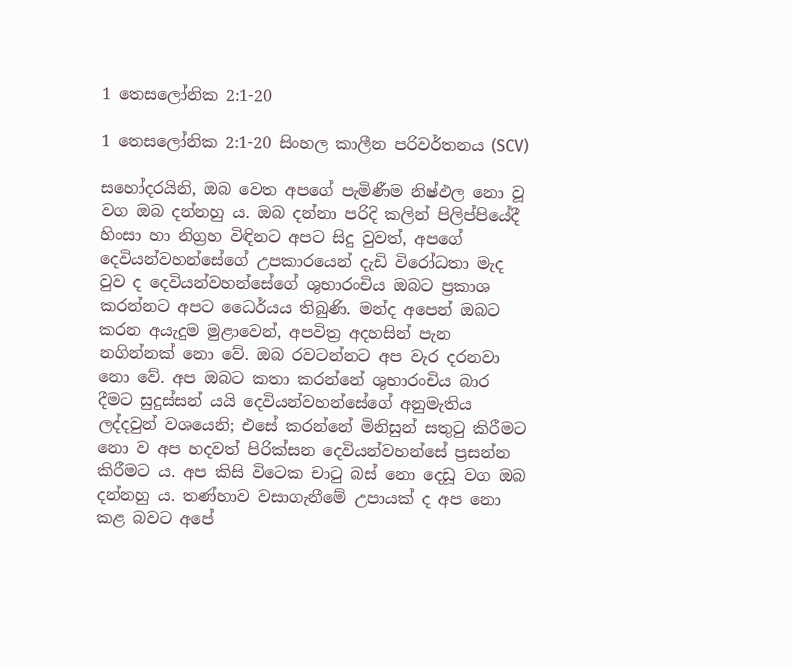1 තෙසලෝනික 2:1-20

1 තෙසලෝනික 2:1-20 සිංහල කාලීන පරිවර්තනය (SCV)

සහෝදරයිනි, ඔබ වෙත අපගේ පැමිණීම නිෂ්ඵල නො වූ වග ඔබ දන්නහු ය. ඔබ දන්නා පරිදි කලින් පිලිප්පියේදී හිංසා හා නිග්‍රහ විඳිනට අපට සිදු වුවත්, අපගේ දෙවියන්වහන්සේගේ උපකාරයෙන් දැඩි විරෝධතා මැද වුව ද දෙවියන්වහන්සේගේ ශුභාරංචිය ඔබට ප්‍රකාශ කරන්නට අපට ධෛර්යය තිබුණි. මන්ද අපෙන් ඔබට කරන අයැදුම මුළාවෙන්, අපවිත්‍ර අදහසින් පැන නගින්නක් නො වේ. ඔබ රවටන්නට අප වැර දරනවා නො වේ. අප ඔබට කතා කරන්නේ ශුභාරංචිය බාර දීමට සුදුස්සන් යයි දෙවියන්වහන්සේගේ අනුමැතිය ලද්දවුන් වශයෙනි; එසේ කරන්නේ මිනිසුන් සතුටු කිරීමට නො ව අප හදවත් පිරික්සන දෙවියන්වහන්සේ ප්‍රසන්න කිරීමට ය. අප කිසි විටෙක චාටු බස් නො දෙඩූ වග ඔබ දන්නහු ය. තණ්හාව වසාගැනීමේ උපායක් ද අප නො කළ බවට අපේ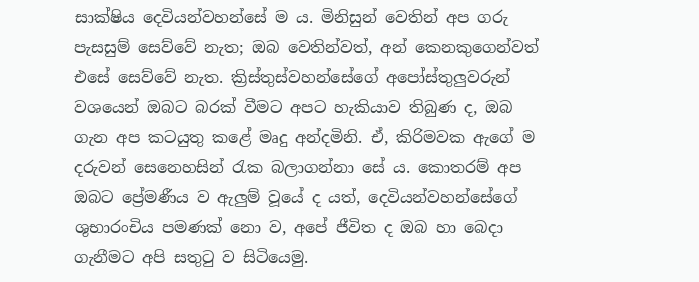සාක්ෂිය දෙවියන්වහන්සේ ම ය. මිනිසුන් වෙතින් අප ගරු පැසසුම් සෙව්වේ නැත; ඔබ වෙතින්වත්, අන් කෙනකුගෙන්වත් එසේ සෙව්වේ නැත. ක්‍රිස්තුස්වහන්සේගේ අපෝස්තුලුවරුන් වශයෙන් ඔබට බරක් වීමට අපට හැකියාව තිබුණ ද, ඔබ ගැන අප කටයුතු කළේ මෘදු අන්දමිනි. ඒ, කිරිමවක ඇගේ ම දරුවන් සෙනෙහසින් රැක බලාගන්නා සේ ය. කොතරම් අප ඔබට ප්‍රේමණීය ව ඇලුම් වූයේ ද යත්, දෙවියන්වහන්සේගේ ශුභාරංචිය පමණක් නො ව, අපේ ජීවිත ද ඔබ හා බෙදා ගැනීමට අපි සතුටු ව සිටියෙමු.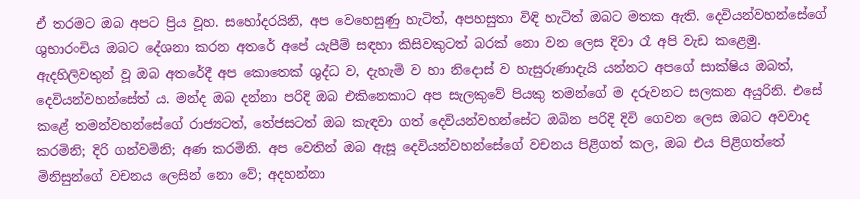ඒ තරමට ඔබ අපට ප්‍රිය වූහ. සහෝදරයිනි, අප වෙහෙසුණු හැටිත්, අපහසුතා විඳි හැටිත් ඔබට මතක ඇති. දෙවියන්වහන්සේගේ ශුභාරංචිය ඔබට දේශනා කරන අතරේ අපේ යැපීම් සඳහා කිසිවකුටත් බරක් නො වන ලෙස දිවා රෑ අපි වැඩ කළෙමු. ඇදහිලිවතුන් වූ ඔබ අතරේදී අප කොතෙක් ශුද්ධ ව, දැහැමි ව හා නිදොස් ව හැසුරුණාදැයි යන්නට අපගේ සාක්ෂිය ඔබත්, දෙවියන්වහන්සේත් ය. මන්ද ඔබ දන්නා පරිදි ඔබ එකිනෙකාට අප සැලකුවේ පියකු තමන්ගේ ම දරුවනට සලකන අයුරිනි. එසේ කළේ තමන්වහන්සේගේ රාජ්‍යටත්, තේජසටත් ඔබ කැඳවා ගත් දෙවියන්වහන්සේට ඔබින පරිදි දිවි ගෙවන ලෙස ඔබට අවවාද කරමිනි; දිරි ගන්වමිනි; අණ කරමිනි. අප වෙතින් ඔබ ඇසූ දෙවියන්වහන්සේගේ වචනය පිළිගත් කල, ඔබ එය පිළිගත්තේ මිනිසුන්ගේ වචනය ලෙසින් නො වේ; අදහන්නා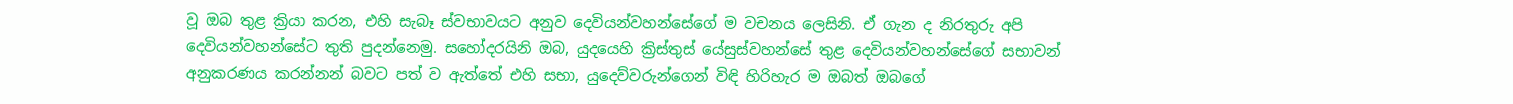වූ ඔබ තුළ ක්‍රියා කරන, එහි සැබෑ ස්වභාවයට අනුව දෙවියන්වහන්සේගේ ම වචනය ලෙසිනි. ඒ ගැන ද නිරතුරු අපි දෙවියන්වහන්සේට තුති පුදන්නෙමු. සහෝදරයිනි ඔබ, යුදයෙහි ක්‍රිස්තුස් යේසුස්වහන්සේ තුළ දෙවියන්වහන්සේගේ සභාවන් අනුකරණය කරන්නන් බවට පත් ව ඇත්තේ එහි සභා, යුදෙව්වරුන්ගෙන් විඳි හිරිහැර ම ඔබත් ඔබගේ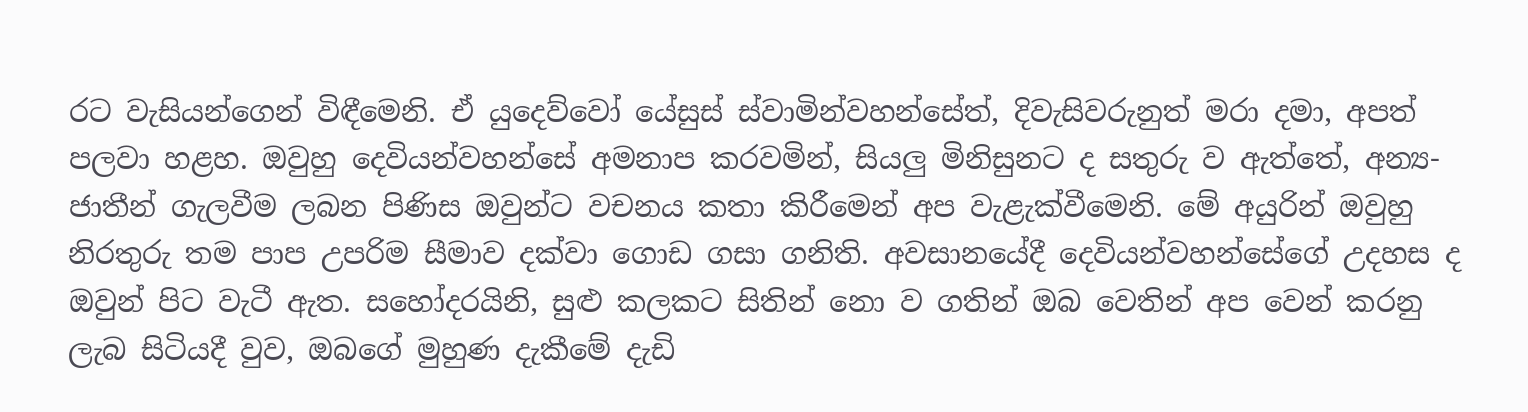රට වැසියන්ගෙන් විඳීමෙනි. ඒ යුදෙව්වෝ යේසුස් ස්වාමින්වහන්සේත්, දිවැසිවරුනුත් මරා දමා, අපත් පලවා හළහ. ඔවුහු දෙවියන්වහන්සේ අමනාප කරවමින්, සියලු මිනිසුනට ද සතුරු ව ඇත්තේ, අන්‍ය-ජාතීන් ගැලවීම ලබන පිණිස ඔවුන්ට වචනය කතා කිරීමෙන් අප වැළැක්වීමෙනි. මේ අයුරින් ඔවුහු නිරතුරු තම පාප උපරිම සීමාව දක්වා ගොඩ ගසා ගනිති. අවසානයේදී දෙවියන්වහන්සේගේ උදහස ද ඔවුන් පිට වැටී ඇත. සහෝදරයිනි, සුළු කලකට සිතින් නො ව ගතින් ඔබ වෙතින් අප වෙන් කරනු ලැබ සිටියදී වුව, ඔබගේ මුහුණ දැකීමේ දැඩි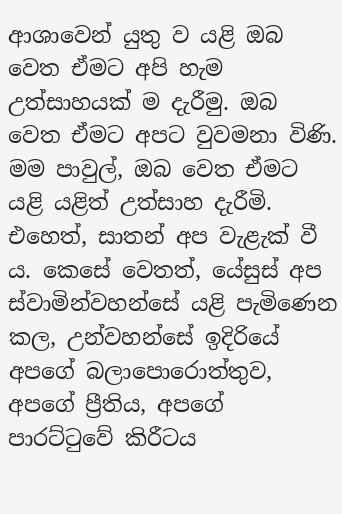ආශාවෙන් යුතු ව යළි ඔබ වෙත ඒමට අපි හැම උත්සාහයක් ම දැරීමු. ඔබ වෙත ඒමට අපට වුවමනා විණි. මම පාවුල්, ඔබ වෙත ඒමට යළි යළිත් උත්සාහ දැරීමි. එහෙත්, සාතන් අප වැළැක් වී ය. කෙසේ වෙතත්, යේසුස් අප ස්වාමින්වහන්සේ යළි පැමිණෙන කල, උන්වහන්සේ ඉදිරියේ අපගේ බලාපොරොත්තුව, අපගේ ප්‍රීතිය, අපගේ පාරට්ටුවේ කිරීටය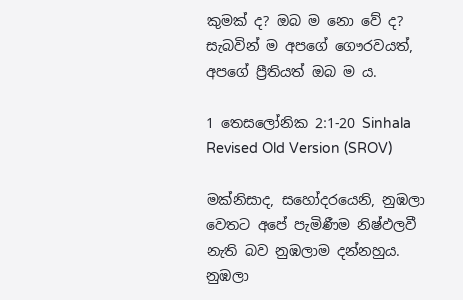කුමක් ද? ඔබ ම නො වේ ද? සැබවින් ම අපගේ ගෞරවයත්, අපගේ ප්‍රීතියත් ඔබ ම ය.

1 තෙසලෝනික 2:1-20 Sinhala Revised Old Version (SROV)

මක්නිසාද, සහෝදරයෙනි, නුඹලා වෙතට අපේ පැමිණීම නිෂ්ඵලවී නැති බව නුඹලාම දන්නහුය. නුඹලා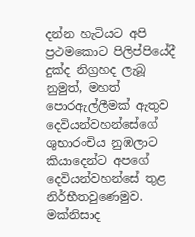දන්න හැටියට අපි ප්‍රථමකොට පිලිප්පියේදී දුක්ද නිග්‍රහද ලැබූ නුමුත්, මහත් පොරඇල්ලීමක් ඇතුව දෙවියන්වහන්සේගේ ශුභාරංචිය නුඹලාට කියාදෙන්ට අපගේ දෙවියන්වහන්සේ තුළ නිර්භීතවුණෙමුව. මක්නිසාද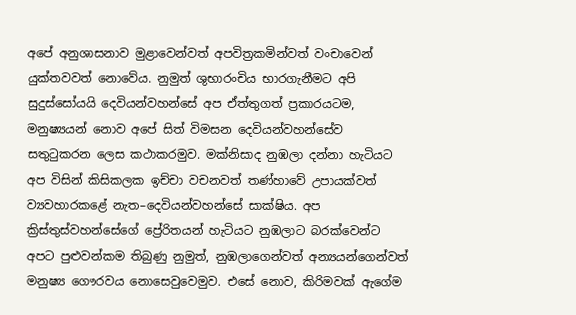අපේ අනුශාසනාව මුළාවෙන්වත් අපවිත්‍රකමින්වත් වංචාවෙන් යුක්තවවත් නොවේය. නුමුත් ශුභාරංචිය භාරගැනීමට අපි සුදුස්සෝයයි දෙවියන්වහන්සේ අප ඒත්තුගත් ප්‍රකාරයටම, මනුෂ්‍යයන් නොව අපේ සිත් විමසන දෙවියන්වහන්සේව සතුටුකරන ලෙස කථාකරමුව. මක්නිසාද නුඹලා දන්නා හැටියට අප විසින් කිසිකලක ඉච්චා වචනවත් තණ්හාවේ උපායක්වත් ව්‍යවහාරකළේ නැත–දෙවියන්වහන්සේ සාක්ෂිය. අප ක්‍රිස්තුස්වහන්සේගේ ප්‍රේරිතයන් හැටියට නුඹලාට බරක්වෙන්ට අපට පුළුවන්කම තිබුණු නුමුත්, නුඹලාගෙන්වත් අන්‍යයන්ගෙන්වත් මනුෂ්‍ය ගෞරවය නොසෙවුවෙමුව. එසේ නොව, කිරිමවක් ඇගේම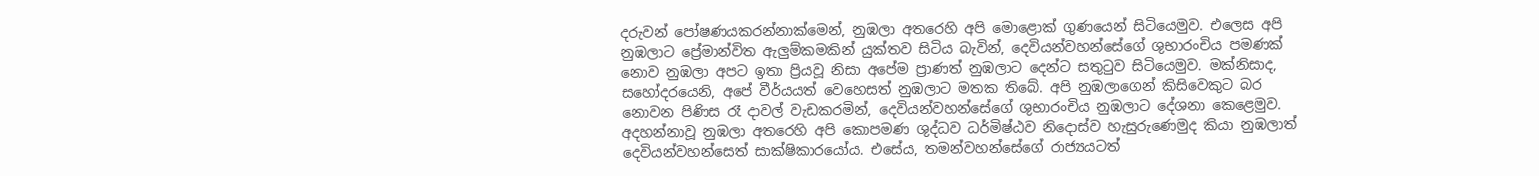දරුවන් පෝෂණයකරන්නාක්මෙන්, නුඹලා අතරෙහි අපි මොළොක් ගුණයෙන් සිටියෙමුව. එලෙස අපි නුඹලාට ප්‍රේමාන්විත ඇලුම්කමකින් යුක්තව සිටිය බැවින්, දෙවියන්වහන්සේගේ ශුභාරංචිය පමණක් නොව නුඹලා අපට ඉතා ප්‍රියවූ නිසා අපේම ප්‍රාණත් නුඹලාට දෙන්ට සතුටුව සිටියෙමුව. මක්නිසාද, සහෝදරයෙනි, අපේ වීර්යයත් වෙහෙසත් නුඹලාට මතක තිබේ. අපි නුඹලාගෙන් කිසිවෙකුට බර නොවන පිණිස රෑ දාවල් වැඩකරමින්, දෙවියන්වහන්සේගේ ශුභාරංචිය නුඹලාට දේශනා කෙළෙමුව. අදහන්නාවූ නුඹලා අතරෙහි අපි කොපමණ ශුද්ධව ධර්මිෂ්ඨව නිදොස්ව හැසුරුණෙමුද කියා නුඹලාත් දෙවියන්වහන්සෙත් සාක්ෂිකාරයෝය. එසේය, තමන්වහන්සේගේ රාජ්‍යයටත්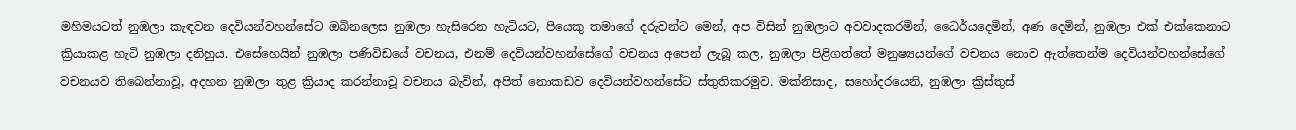මහිමයටත් නුඹලා කැඳවන දෙවියන්වහන්සේට ඔබිනලෙස නුඹලා හැසිරෙන හැටියට, පියෙකු තමාගේ දරුවන්ට මෙන්, අප විසින් නුඹලාට අවවාදකරමින්, ධෛර්යදෙමින්, අණ දෙමින්, නුඹලා එක් එක්කෙනාට ක්‍රියාකළ හැටි නුඹලා දනිහුය. එසේහෙයින් නුඹලා පණිවිඩයේ වචනය, එනම් දෙවියන්වහන්සේගේ වචනය අපෙන් ලැබූ කල, නුඹලා පිළිගත්තේ මනුෂ්‍යයන්ගේ වචනය නොව ඇත්තෙන්ම දෙවියන්වහන්සේගේ වචනයව තිබෙන්නාවූ, අදහන නුඹලා තුළ ක්‍රියාද කරන්නාවූ වචනය බැවින්, අපිත් නොකඩව දෙවියන්වහන්සේට ස්තුතිකරමුව. මක්නිසාද, සහෝදරයෙනි, නුඹලා ක්‍රිස්තුස්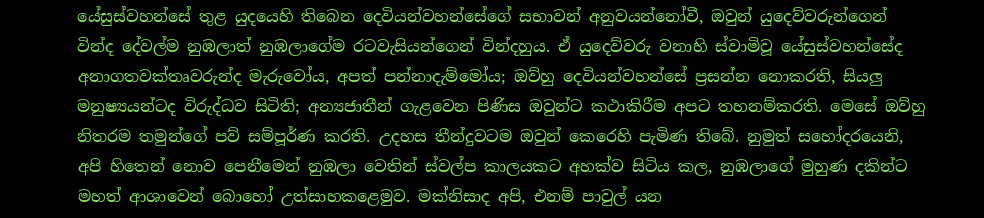යේසුස්වහන්සේ තුළ යුදයෙහි තිබෙන දෙවියන්වහන්සේගේ සභාවන් අනුවයන්නෝවී, ඔවුන් යුදෙව්වරුන්ගෙන් වින්ද දේවල්ම නුඹලාත් නුඹලාගේම රටවැසියන්ගෙන් වින්දහුය. ඒ යුදෙව්වරු වනාහි ස්වාමිවූ යේසුස්වහන්සේද අනාගතවක්තෘවරුන්ද මැරුවෝය, අපත් පන්නාදැම්මෝය; ඔව්හු දෙවියන්වහන්සේ ප්‍රසන්න නොකරති, සියලු මනුෂ්‍යයන්ටද විරුද්ධව සිටිති; අන්‍යජාතීන් ගැළවෙන පිණිස ඔවුන්ට කථාකිරීම අපට තහනම්කරති. මෙසේ ඔව්හු නිතරම තමුන්ගේ පව් සම්පූර්ණ කරති. උදහස තීන්දුවටම ඔවුන් කෙරෙහි පැමිණ තිබේ. නුමුත් සහෝදරයෙනි, අපි හිතෙන් නොව පෙනීමෙන් නුඹලා වෙතින් ස්වල්ප කාලයකට අහක්ව සිටිය කල, නුඹලාගේ මුහුණ දකින්ට මහත් ආශාවෙන් බොහෝ උත්සාහකළෙමුව. මක්නිසාද අපි, එනම් පාවුල් යන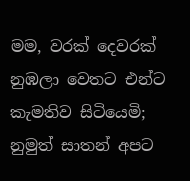මම, වරක් දෙවරක් නුඹලා වෙතට එන්ට කැමතිව සිටියෙමි; නුමුත් සාතන් අපට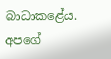බාධාකළේය. අපගේ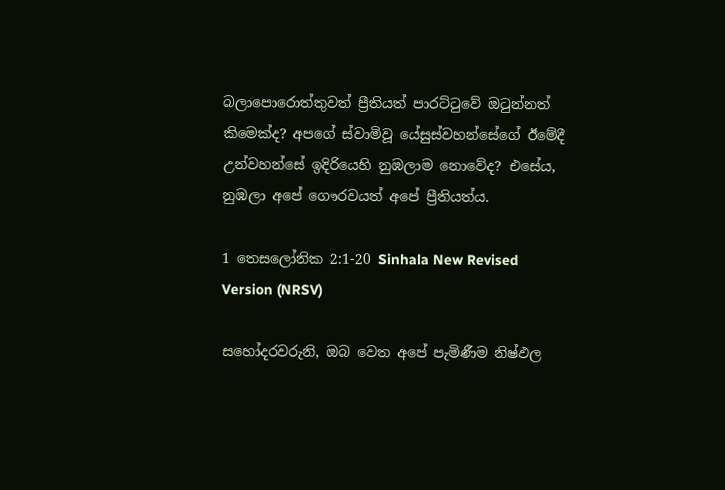බලාපොරොත්තුවත් ප්‍රීතියත් පාරට්ටුවේ ඔටුන්නත් කිමෙක්ද? අපගේ ස්වාමිවූ යේසුස්වහන්සේගේ ඊමේදී උන්වහන්සේ ඉදිරියෙහි නුඹලාම නොවේද? එසේය, නුඹලා අපේ ගෞරවයත් අපේ ප්‍රීතියත්ය.

1 තෙසලෝනික 2:1-20 Sinhala New Revised Version (NRSV)

සහෝදරවරුනි, ඔබ වෙත අපේ පැමිණීම නිෂ්ඵල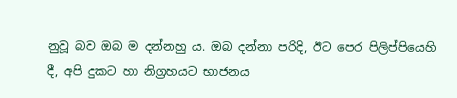නුවූ බව ඔබ ම දන්නහු ය. ඔබ දන්නා පරිදි, ඊට පෙර පිලිප්පියෙහි දී, අපි දුකට හා නිග්‍රහයට භාජනය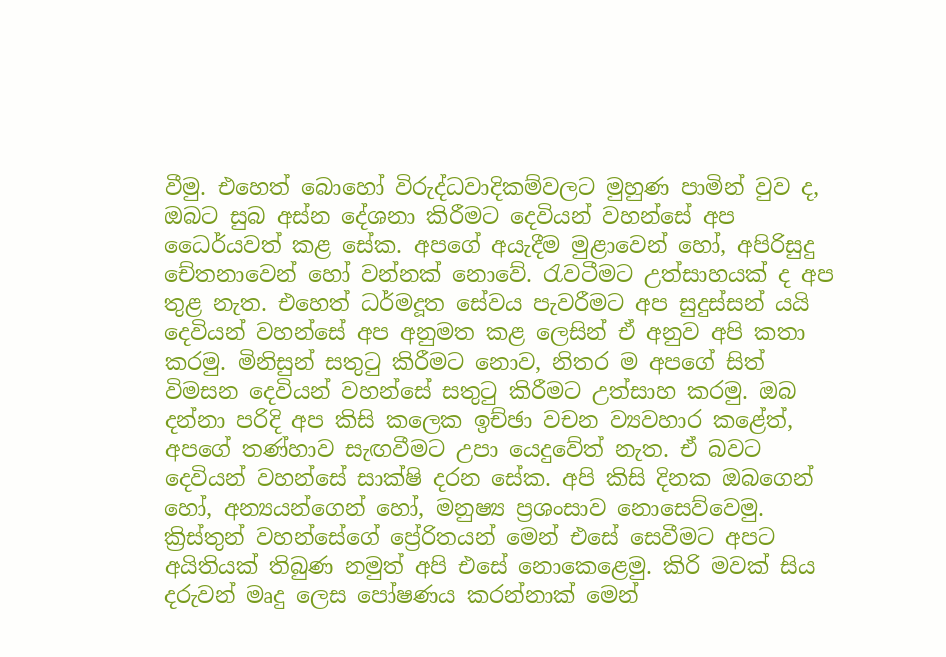වීමු. එහෙත් බොහෝ විරුද්ධවාදිකම්වලට මුහුණ පාමින් වුව ද, ඔබට සුබ අස්න දේශනා කිරීමට දෙවියන් වහන්සේ අප ධෛර්යවත් කළ සේක. අපගේ අයැදීම මුළාවෙන් හෝ, අපිරිසුදු චේතනාවෙන් හෝ වන්නක් නොවේ. රැවටීමට උත්සාහයක් ද අප තුළ නැත. එහෙත් ධර්මදූත සේවය පැවරීමට අප සුදුස්සන් යයි දෙවියන් වහන්සේ අප අනුමත කළ ලෙසින් ඒ අනුව අපි කතා කරමු. මිනිසුන් සතුටු කිරීමට නොව, නිතර ම අපගේ සිත් විමසන දෙවියන් වහන්සේ සතුටු කිරීමට උත්සාහ කරමු. ඔබ දන්නා පරිදි අප කිසි කලෙක ඉච්ඡා වචන ව්‍යවහාර කළේත්, අපගේ තණ්හාව සැඟවීමට උපා යෙදුවේත් නැත. ඒ බවට දෙවියන් වහන්සේ සාක්ෂි දරන සේක. අපි කිසි දිනක ඔබගෙන් හෝ, අන්‍යයන්ගෙන් හෝ, මනුෂ්‍ය ප්‍රශංසාව නොසෙව්වෙමු. ක්‍රිස්තුන් වහන්සේගේ ප්‍රේරිතයන් මෙන් එසේ සෙවීමට අපට අයිතියක් තිබුණ නමුත් අපි එසේ නොකෙළෙමු. කිරි මවක් සිය දරුවන් මෘදු ලෙස පෝෂණය කරන්නාක් මෙන්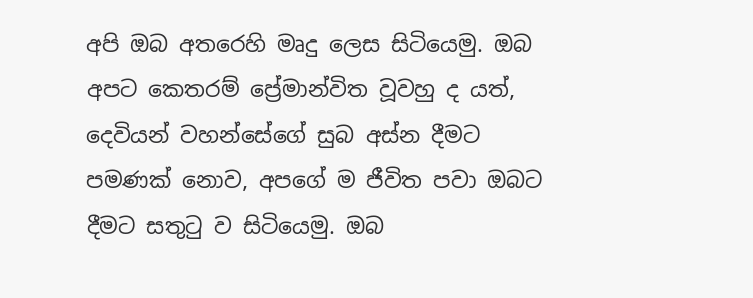අපි ඔබ අතරෙහි මෘදු ලෙස සිටියෙමු. ඔබ අපට කෙතරම් ප්‍රේමාන්විත වූවහු ද යත්, දෙවියන් වහන්සේගේ සුබ අස්න දීමට පමණක් නොව, අපගේ ම ජීවිත පවා ඔබට දීමට සතුටු ව සිටියෙමු. ඔබ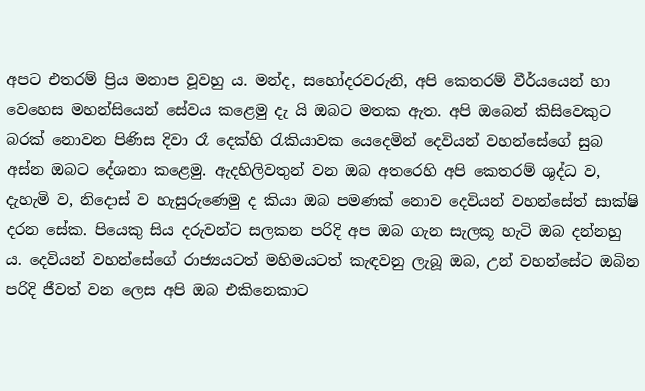අපට එතරම් ප්‍රිය මනාප වූවහු ය. මන්ද, සහෝදරවරුනි, අපි කෙතරම් වීර්යයෙන් හා වෙහෙස මහන්සියෙන් සේවය කළෙමු දැ යි ඔබට මතක ඇත. අපි ඔබෙන් කිසිවෙකුට බරක් නොවන පිණිස දිවා රෑ දෙක්හි රැකියාවක යෙදෙමින් දෙවියන් වහන්සේගේ සුබ අස්න ඔබට දේශනා කළෙමු. ඇදහිලිවතුන් වන ඔබ අතරෙහි අපි කෙතරම් ශුද්ධ ව, දැහැමි ව, නිදොස් ව හැසුරුණෙමු ද කියා ඔබ පමණක් නොව දෙවියන් වහන්සේත් සාක්ෂි දරන සේක. පියෙකු සිය දරුවන්ට සලකන පරිදි අප ඔබ ගැන සැලකූ හැටි ඔබ දන්නහු ය. දෙවියන් වහන්සේගේ රාජ්‍යයටත් මහිමයටත් කැඳවනු ලැබූ ඔබ, උන් වහන්සේට ඔබින පරිදි ජීවත් වන ලෙස අපි ඔබ එකිනෙකාට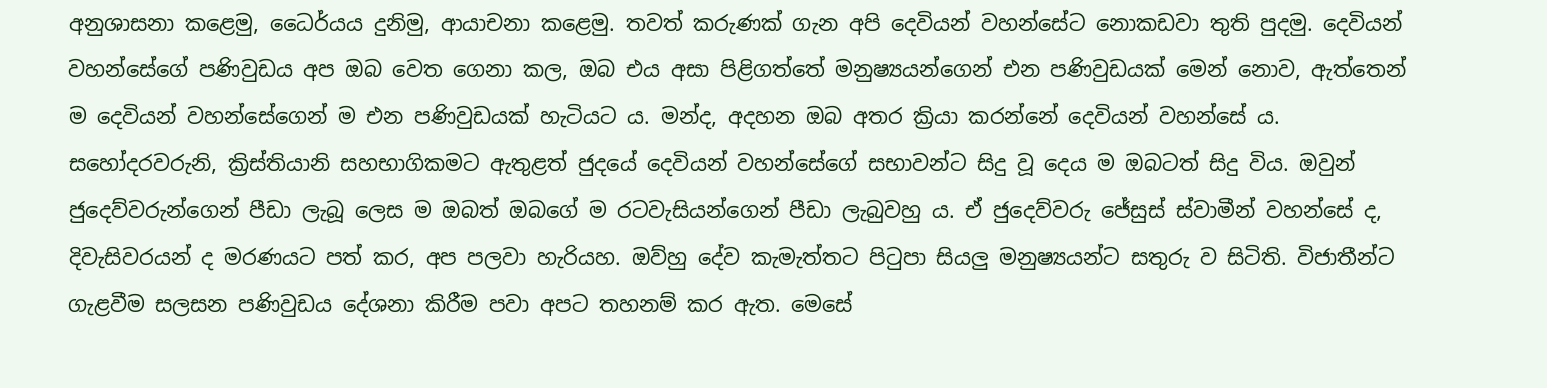අනුශාසනා කළෙමු, ධෛර්යය දුනිමු, ආයාචනා කළෙමු. තවත් කරුණක් ගැන අපි දෙවියන් වහන්සේට නොකඩවා තුති පුදමු. දෙවියන් වහන්සේගේ පණිවුඩය අප ඔබ වෙත ගෙනා කල, ඔබ එය අසා පිළිගත්තේ මනුෂ්‍යයන්ගෙන් එන පණිවුඩයක් මෙන් නොව, ඇත්තෙන් ම දෙවියන් වහන්සේගෙන් ම එන පණිවුඩයක් හැටියට ය. මන්ද, අදහන ඔබ අතර ක්‍රියා කරන්නේ දෙවියන් වහන්සේ ය. සහෝදරවරුනි, ක්‍රිස්තියානි සහභාගිකමට ඇතුළත් ජුදයේ දෙවියන් වහන්සේගේ සභාවන්ට සිදු වූ දෙය ම ඔබටත් සිදු විය. ඔවුන් ජුදෙව්වරුන්ගෙන් පීඩා ලැබූ ලෙස ම ඔබත් ඔබගේ ම රටවැසියන්ගෙන් පීඩා ලැබුවහු ය. ඒ ජුදෙව්වරු ජේසුස් ස්වාමීන් වහන්සේ ද, දිවැසිවරයන් ද මරණයට පත් කර, අප පලවා හැරියහ. ඔව්හු දේව කැමැත්තට පිටුපා සියලු මනුෂ්‍යයන්ට සතුරු ව සිටිති. විජාතීන්ට ගැළවීම සලසන පණිවුඩය දේශනා කිරීම පවා අපට තහනම් කර ඇත. මෙසේ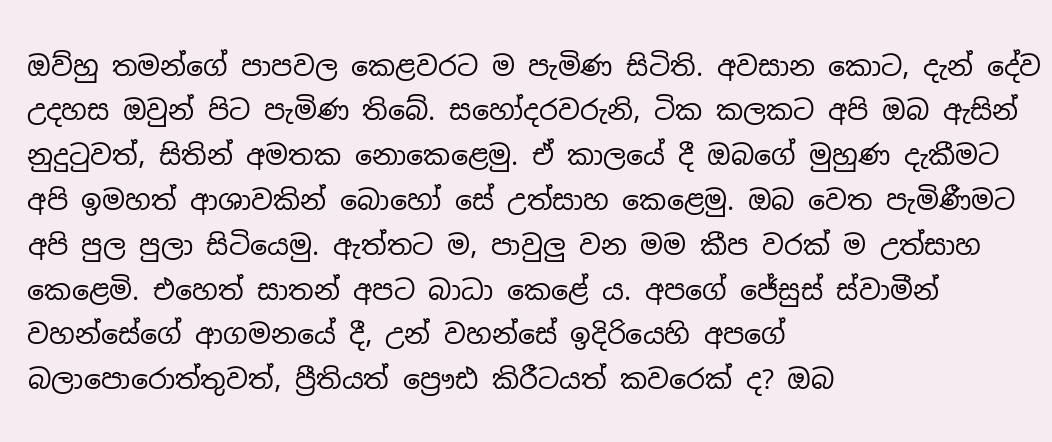ඔව්හු තමන්ගේ පාපවල කෙළවරට ම පැමිණ සිටිති. අවසාන කොට, දැන් දේව උදහස ඔවුන් පිට පැමිණ තිබේ. සහෝදරවරුනි, ටික කලකට අපි ඔබ ඇසින් නුදුටුවත්, සිතින් අමතක නොකෙළෙමු. ඒ කාලයේ දී ඔබගේ මුහුණ දැකීමට අපි ඉමහත් ආශාවකින් බොහෝ සේ උත්සාහ කෙළෙමු. ඔබ වෙත පැමිණීමට අපි පුල පුලා සිටියෙමු. ඇත්තට ම, පාවුලු වන මම කීප වරක් ම උත්සාහ කෙළෙමි. එහෙත් සාතන් අපට බාධා කෙළේ ය. අපගේ ජේසුස් ස්වාමීන් වහන්සේගේ ආගමනයේ දී, උන් වහන්සේ ඉදිරියෙහි අපගේ බලාපොරොත්තුවත්, ප්‍රීතියත් ප්‍රෞඪ කිරීටයත් කවරෙක් ද? ඔබ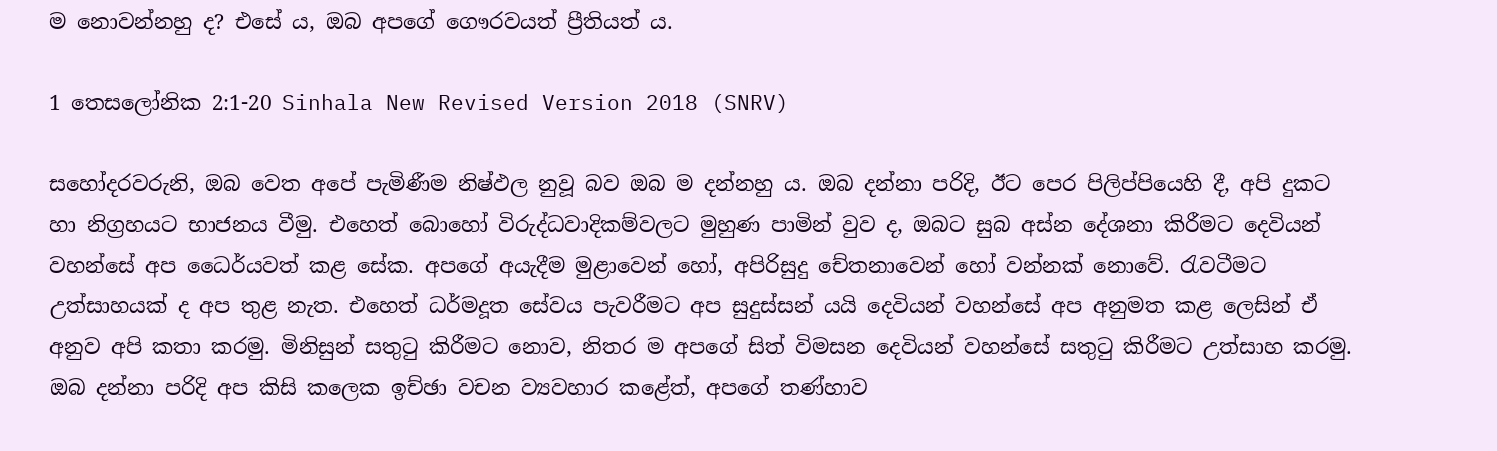ම නොවන්නහු ද? එසේ ය, ඔබ අපගේ ගෞරවයත් ප්‍රීතියත් ය.

1 තෙසලෝනික 2:1-20 Sinhala New Revised Version 2018 (SNRV)

සහෝදරවරුනි, ඔබ වෙත අපේ පැමිණීම නිෂ්ඵල නුවූ බව ඔබ ම දන්නහු ය. ඔබ දන්නා පරිදි, ඊට පෙර පිලිප්පියෙහි දී, අපි දුකට හා නිග්‍රහයට භාජනය වීමු. එහෙත් බොහෝ විරුද්ධවාදිකම්වලට මුහුණ පාමින් වුව ද, ඔබට සුබ අස්න දේශනා කිරීමට දෙවියන් වහන්සේ අප ධෛර්යවත් කළ සේක. අපගේ අයැදීම මුළාවෙන් හෝ, අපිරිසුදු චේතනාවෙන් හෝ වන්නක් නොවේ. රැවටීමට උත්සාහයක් ද අප තුළ නැත. එහෙත් ධර්මදූත සේවය පැවරීමට අප සුදුස්සන් යයි දෙවියන් වහන්සේ අප අනුමත කළ ලෙසින් ඒ අනුව අපි කතා කරමු. මිනිසුන් සතුටු කිරීමට නොව, නිතර ම අපගේ සිත් විමසන දෙවියන් වහන්සේ සතුටු කිරීමට උත්සාහ කරමු. ඔබ දන්නා පරිදි අප කිසි කලෙක ඉච්ඡා වචන ව්‍යවහාර කළේත්, අපගේ තණ්හාව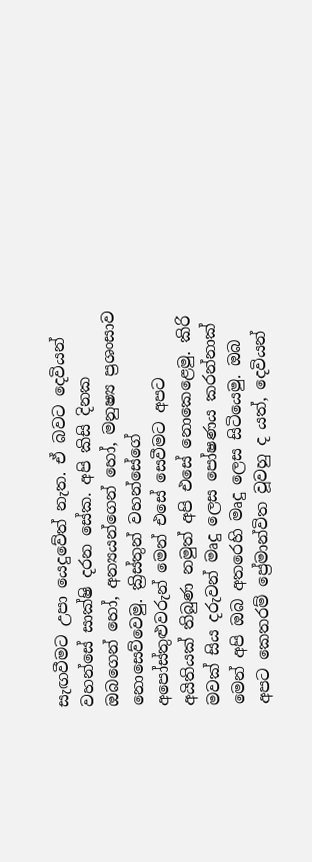සැඟවීමට උපා යෙදුවේත් නැත. ඒ බවට දෙවියන් වහන්සේ සාක්ෂි දරන සේක. අපි කිසි දිනක ඔබගෙන් හෝ, අන්‍යයන්ගෙන් හෝ, මනුෂ්‍ය ප්‍රශංසාව නොසෙව්වෙමු. ක්‍රිස්තුන් වහන්සේගේ අපෝස්තුළුවරුන් මෙන් එසේ සෙවීමට අපට අයිතියක් තිබුණ නමුත් අපි එසේ නොකෙළෙමු. කිරි මවක් සිය දරුවන් මෘදු ලෙස පෝෂණය කරන්නාක් මෙන් අපි ඔබ අතරෙහි මෘදු ලෙස සිටියෙමු. ඔබ අපට කෙතරම් ප්‍රේමාන්විත වූවහු ද යත්, දෙවියන්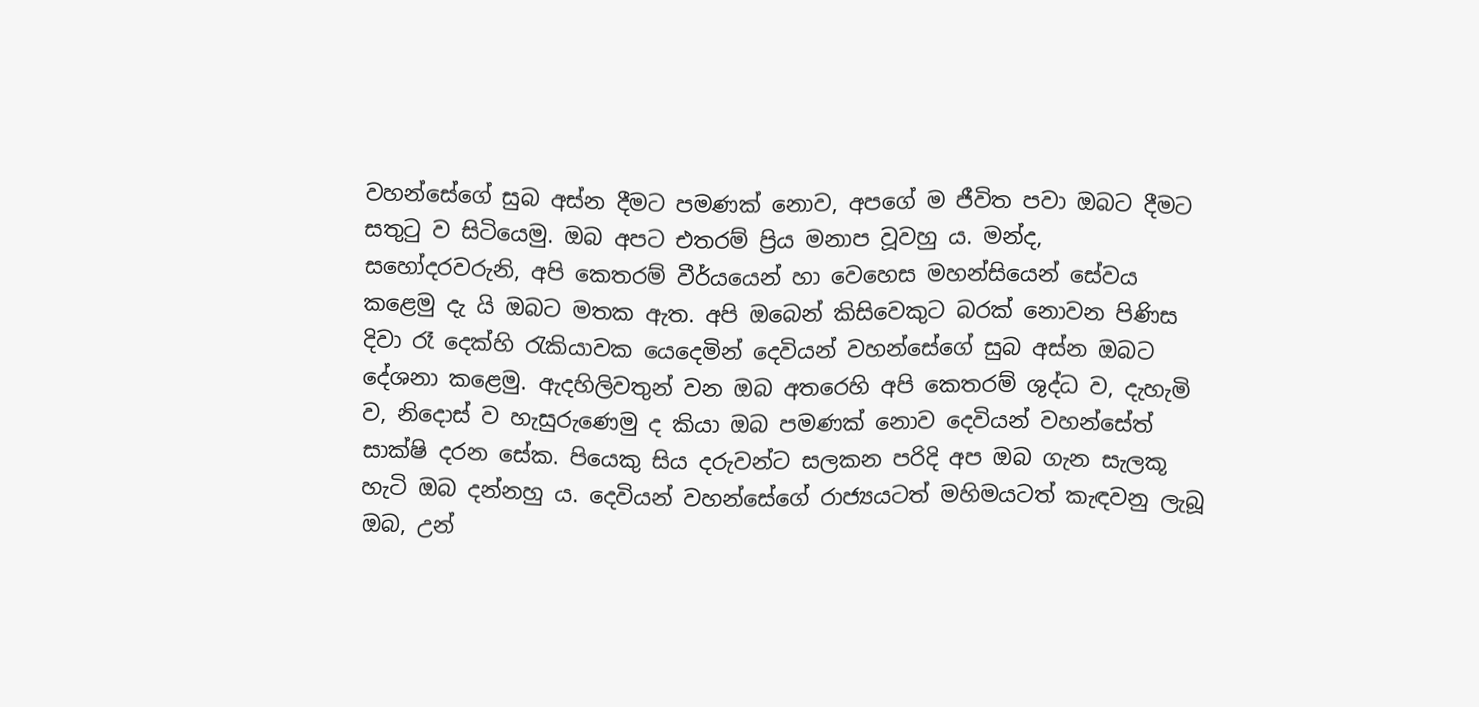වහන්සේගේ සුබ අස්න දීමට පමණක් නොව, අපගේ ම ජීවිත පවා ඔබට දීමට සතුටු ව සිටියෙමු. ඔබ අපට එතරම් ප්‍රිය මනාප වූවහු ය. මන්ද, සහෝදරවරුනි, අපි කෙතරම් වීර්යයෙන් හා වෙහෙස මහන්සියෙන් සේවය කළෙමු දැ යි ඔබට මතක ඇත. අපි ඔබෙන් කිසිවෙකුට බරක් නොවන පිණිස දිවා රෑ දෙක්හි රැකියාවක යෙදෙමින් දෙවියන් වහන්සේගේ සුබ අස්න ඔබට දේශනා කළෙමු. ඇදහිලිවතුන් වන ඔබ අතරෙහි අපි කෙතරම් ශුද්ධ ව, දැහැමි ව, නිදොස් ව හැසුරුණෙමු ද කියා ඔබ පමණක් නොව දෙවියන් වහන්සේත් සාක්ෂි දරන සේක. පියෙකු සිය දරුවන්ට සලකන පරිදි අප ඔබ ගැන සැලකූ හැටි ඔබ දන්නහු ය. දෙවියන් වහන්සේගේ රාජ්‍යයටත් මහිමයටත් කැඳවනු ලැබූ ඔබ, උන්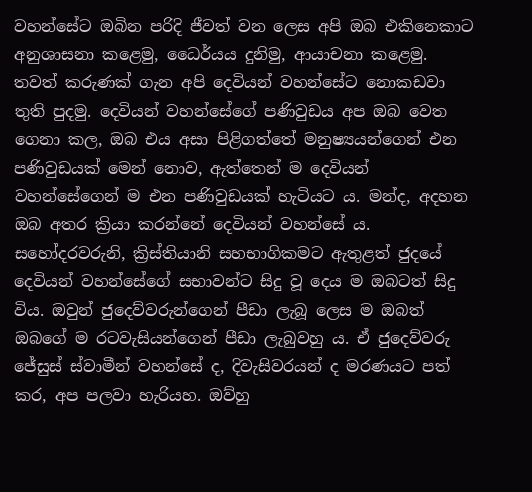වහන්සේට ඔබින පරිදි ජීවත් වන ලෙස අපි ඔබ එකිනෙකාට අනුශාසනා කළෙමු, ධෛර්යය දුනිමු, ආයාචනා කළෙමු. තවත් කරුණක් ගැන අපි දෙවියන් වහන්සේට නොකඩවා තුති පුදමු. දෙවියන් වහන්සේගේ පණිවුඩය අප ඔබ වෙත ගෙනා කල, ඔබ එය අසා පිළිගත්තේ මනුෂ්‍යයන්ගෙන් එන පණිවුඩයක් මෙන් නොව, ඇත්තෙන් ම දෙවියන් වහන්සේගෙන් ම එන පණිවුඩයක් හැටියට ය. මන්ද, අදහන ඔබ අතර ක්‍රියා කරන්නේ දෙවියන් වහන්සේ ය. සහෝදරවරුනි, ක්‍රිස්තියානි සහභාගිකමට ඇතුළත් ජුදයේ දෙවියන් වහන්සේගේ සභාවන්ට සිදු වූ දෙය ම ඔබටත් සිදු විය. ඔවුන් ජුදෙව්වරුන්ගෙන් පීඩා ලැබූ ලෙස ම ඔබත් ඔබගේ ම රටවැසියන්ගෙන් පීඩා ලැබුවහු ය. ඒ ජුදෙව්වරු ජේසුස් ස්වාමීන් වහන්සේ ද, දිවැසිවරයන් ද මරණයට පත් කර, අප පලවා හැරියහ. ඔව්හු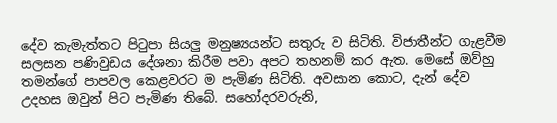දේව කැමැත්තට පිටුපා සියලු මනුෂ්‍යයන්ට සතුරු ව සිටිති. විජාතීන්ට ගැළවීම සලසන පණිවුඩය දේශනා කිරීම පවා අපට තහනම් කර ඇත. මෙසේ ඔව්හු තමන්ගේ පාපවල කෙළවරට ම පැමිණ සිටිති. අවසාන කොට, දැන් දේව උදහස ඔවුන් පිට පැමිණ තිබේ. සහෝදරවරුනි,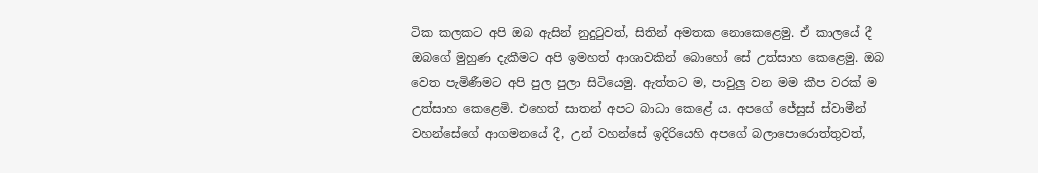ටික කලකට අපි ඔබ ඇසින් නුදුටුවත්, සිතින් අමතක නොකෙළෙමු. ඒ කාලයේ දී ඔබගේ මුහුණ දැකීමට අපි ඉමහත් ආශාවකින් බොහෝ සේ උත්සාහ කෙළෙමු. ඔබ වෙත පැමිණීමට අපි පුල පුලා සිටියෙමු. ඇත්තට ම, පාවුලු වන මම කීප වරක් ම උත්සාහ කෙළෙමි. එහෙත් සාතන් අපට බාධා කෙළේ ය. අපගේ ජේසුස් ස්වාමීන් වහන්සේගේ ආගමනයේ දී, උන් වහන්සේ ඉදිරියෙහි අපගේ බලාපොරොත්තුවත්,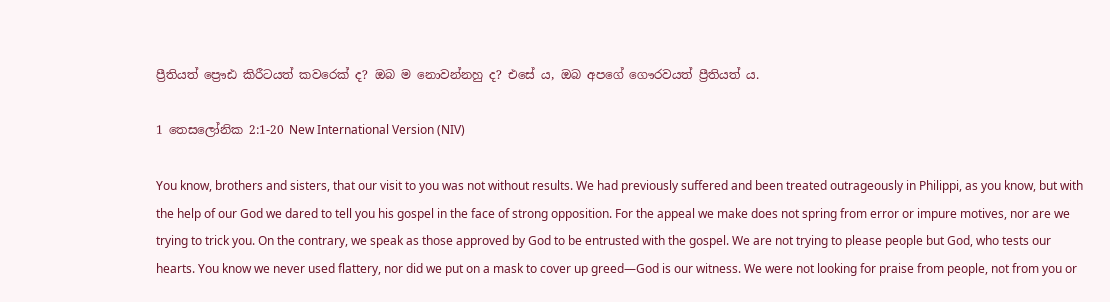ප්‍රීතියත් ප්‍රෞඪ කිරීටයත් කවරෙක් ද? ඔබ ම නොවන්නහු ද? එසේ ය, ඔබ අපගේ ගෞරවයත් ප්‍රීතියත් ය.

1 තෙසලෝනික 2:1-20 New International Version (NIV)

You know, brothers and sisters, that our visit to you was not without results. We had previously suffered and been treated outrageously in Philippi, as you know, but with the help of our God we dared to tell you his gospel in the face of strong opposition. For the appeal we make does not spring from error or impure motives, nor are we trying to trick you. On the contrary, we speak as those approved by God to be entrusted with the gospel. We are not trying to please people but God, who tests our hearts. You know we never used flattery, nor did we put on a mask to cover up greed—God is our witness. We were not looking for praise from people, not from you or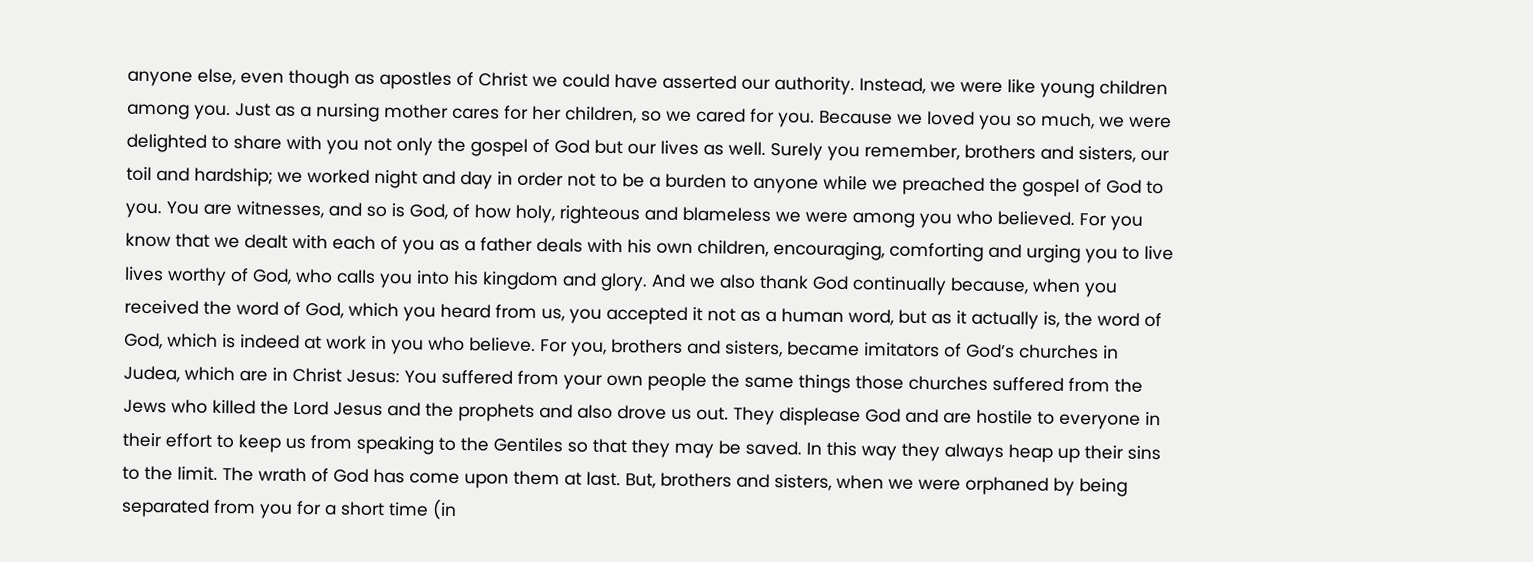anyone else, even though as apostles of Christ we could have asserted our authority. Instead, we were like young children among you. Just as a nursing mother cares for her children, so we cared for you. Because we loved you so much, we were delighted to share with you not only the gospel of God but our lives as well. Surely you remember, brothers and sisters, our toil and hardship; we worked night and day in order not to be a burden to anyone while we preached the gospel of God to you. You are witnesses, and so is God, of how holy, righteous and blameless we were among you who believed. For you know that we dealt with each of you as a father deals with his own children, encouraging, comforting and urging you to live lives worthy of God, who calls you into his kingdom and glory. And we also thank God continually because, when you received the word of God, which you heard from us, you accepted it not as a human word, but as it actually is, the word of God, which is indeed at work in you who believe. For you, brothers and sisters, became imitators of God’s churches in Judea, which are in Christ Jesus: You suffered from your own people the same things those churches suffered from the Jews who killed the Lord Jesus and the prophets and also drove us out. They displease God and are hostile to everyone in their effort to keep us from speaking to the Gentiles so that they may be saved. In this way they always heap up their sins to the limit. The wrath of God has come upon them at last. But, brothers and sisters, when we were orphaned by being separated from you for a short time (in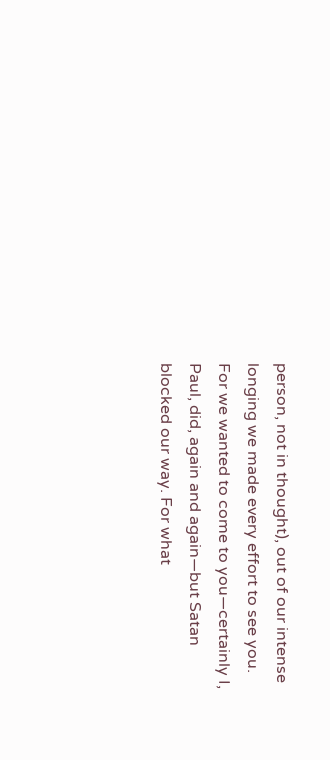person, not in thought), out of our intense longing we made every effort to see you. For we wanted to come to you—certainly I, Paul, did, again and again—but Satan blocked our way. For what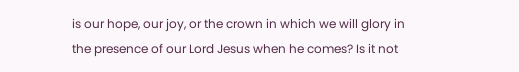is our hope, our joy, or the crown in which we will glory in the presence of our Lord Jesus when he comes? Is it not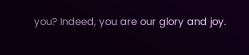you? Indeed, you are our glory and joy.